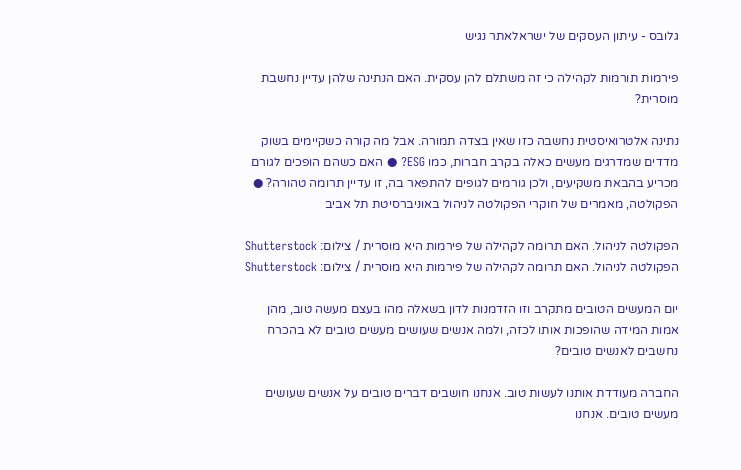גלובס - עיתון העסקים של ישראלאתר נגיש

פירמות תורמות לקהילה כי זה משתלם להן עסקית. האם הנתינה שלהן עדיין נחשבת מוסרית?

נתינה אלטרואיסטית נחשבה כזו שאין בצדה תמורה. אבל מה קורה כשקיימים בשוק מדדים שמדרגים מעשים כאלה בקרב חברות, כמו ESG? ● האם כשהם הופכים לגורם מכריע בהבאת משקיעים, ולכן גורמים לגופים להתפאר בה, זו עדיין תרומה טהורה? ● הפקולטה, מאמרים של חוקרי הפקולטה לניהול באוניברסיטת תל אביב

הפקולטה לניהול. האם תרומה לקהילה של פירמות היא מוסרית / צילום: Shutterstock
הפקולטה לניהול. האם תרומה לקהילה של פירמות היא מוסרית / צילום: Shutterstock

יום המעשים הטובים מתקרב וזו הזדמנות לדון בשאלה מהו בעצם מעשה טוב, מהן אמות המידה שהופכות אותו לכזה, ולמה אנשים שעושים מעשים טובים לא בהכרח נחשבים לאנשים טובים?

החברה מעודדת אותנו לעשות טוב. אנחנו חושבים דברים טובים על אנשים שעושים מעשים טובים. אנחנו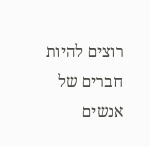רוצים להיות חברים של אנשים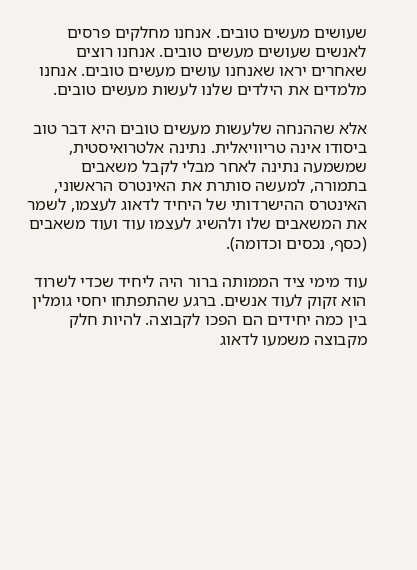שעושים מעשים טובים. אנחנו מחלקים פרסים לאנשים שעושים מעשים טובים. אנחנו רוצים שאחרים יראו שאנחנו עושים מעשים טובים. אנחנו מלמדים את הילדים שלנו לעשות מעשים טובים.

אלא שההנחה שלעשות מעשים טובים היא דבר טוב ביסודו אינה טריוויאלית. נתינה אלטרואיסטית, שמשמעה נתינה לאחר מבלי לקבל משאבים בתמורה, למעשה סותרת את האינטרס הראשוני, האינטרס ההישרדותי של היחיד לדאוג לעצמו, לשמר את המשאבים שלו ולהשיג לעצמו עוד ועוד משאבים (כסף, נכסים וכדומה).

עוד מימי ציד הממותה ברור היה ליחיד שכדי לשרוד הוא זקוק לעוד אנשים. ברגע שהתפתחו יחסי גומלין בין כמה יחידים הם הפכו לקבוצה. להיות חלק מקבוצה משמעו לדאוג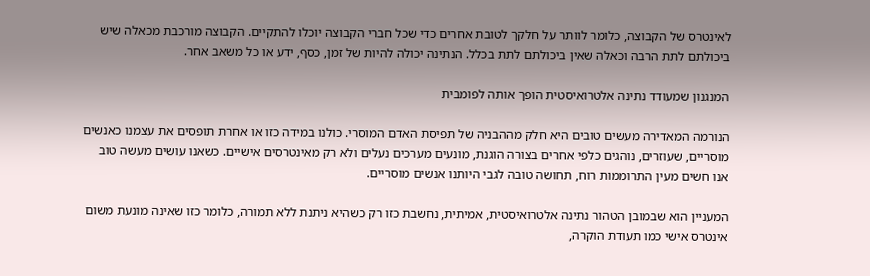לאינטרס של הקבוצה, כלומר לוותר על חלקך לטובת אחרים כדי שכל חברי הקבוצה יוכלו להתקיים. הקבוצה מורכבת מכאלה שיש ביכולתם לתת הרבה וכאלה שאין ביכולתם לתת בכלל. הנתינה יכולה להיות של זמן, כסף, ידע או כל משאב אחר.

המנגנון שמעודד נתינה אלטרואיסטית הופך אותה לפומבית

הנורמה המאדירה מעשים טובים היא חלק מההבניה של תפיסת האדם המוסרי. כולנו במידה כזו או אחרת תופסים את עצמנו כאנשים מוסריים, שעוזרים, נוהגים כלפי אחרים בצורה הוגנת, מונעים מערכים נעלים ולא רק מאינטרסים אישיים. כשאנו עושים מעשה טוב אנו חשים מעין התרוממות רוח, תחושה טובה לגבי היותנו אנשים מוסריים.

המעניין הוא שבמובן הטהור נתינה אלטרואיסטית, אמיתית, נחשבת כזו רק כשהיא ניתנת ללא תמורה, כלומר כזו שאינה מונעת משום אינטרס אישי כמו תעודת הוקרה,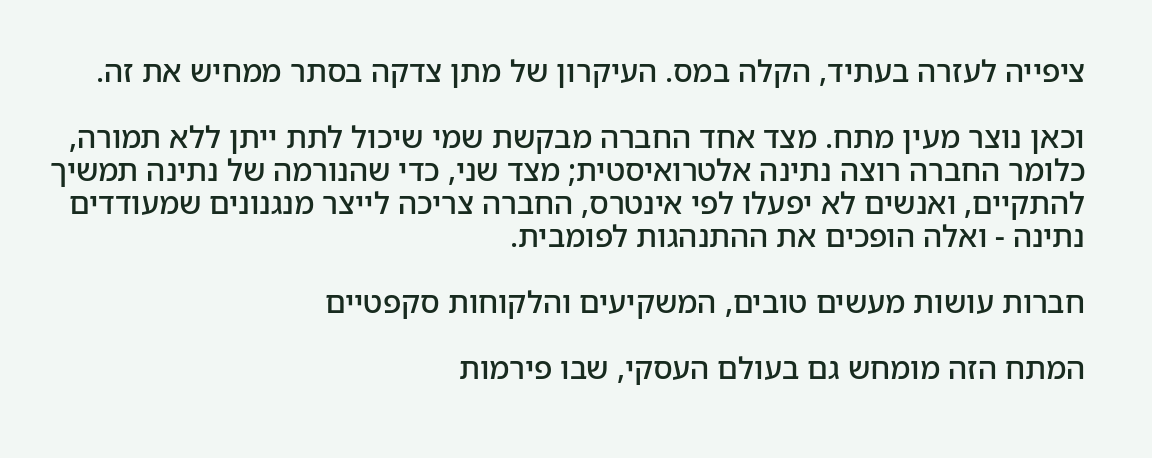ציפייה לעזרה בעתיד, הקלה במס. העיקרון של מתן צדקה בסתר ממחיש את זה.

וכאן נוצר מעין מתח. מצד אחד החברה מבקשת שמי שיכול לתת ייתן ללא תמורה, כלומר החברה רוצה נתינה אלטרואיסטית; מצד שני, כדי שהנורמה של נתינה תמשיך להתקיים, ואנשים לא יפעלו לפי אינטרס, החברה צריכה לייצר מנגנונים שמעודדים נתינה - ואלה הופכים את ההתנהגות לפומבית.

חברות עושות מעשים טובים, המשקיעים והלקוחות סקפטיים

המתח הזה מומחש גם בעולם העסקי, שבו פירמות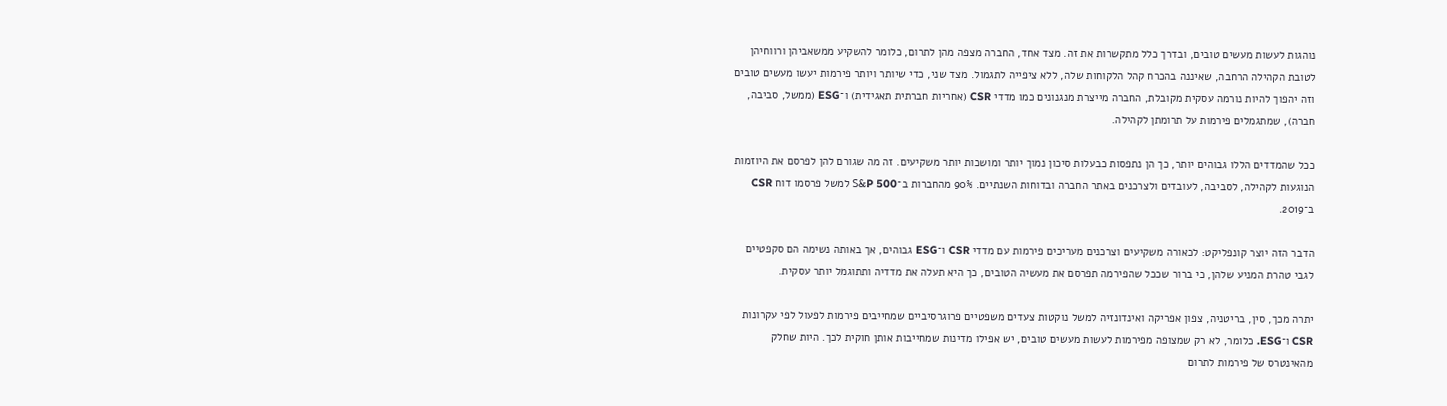נוהגות לעשות מעשים טובים, ובדרך כלל מתקשרות את זה. מצד אחד, החברה מצפה מהן לתרום, כלומר להשקיע ממשאביהן ורווחיהן לטובת הקהילה הרחבה, שאיננה בהכרח קהל הלקוחות שלה, ללא ציפייה לתגמול. מצד שני, כדי שיותר ויותר פירמות יעשו מעשים טובים וזה יהפוך להיות נורמה עסקית מקובלת, החברה מייצרת מנגנונים כמו מדדי CSR (אחריות חברתית תאגידית) ו־ESG (ממשל, סביבה, חברה), שמתגמלים פירמות על תרומתן לקהילה.

ככל שהמדדים הללו גבוהים יותר, כך הן נתפסות כבעלות סיכון נמוך יותר ומושכות יותר משקיעים. זה מה שגורם להן לפרסם את היוזמות הנוגעות לקהילה, לסביבה, לעובדים ולצרכנים באתר החברה ובדוחות השנתיים. 90% מהחברות ב־S&P 500 למשל פרסמו דוח CSR ב־2019.

הדבר הזה יוצר קונפליקט: לכאורה משקיעים וצרכנים מעריכים פירמות עם מדדי CSR ו־ESG גבוהים, אך באותה נשימה הם סקפטיים לגבי טהרת המניע שלהן, כי ברור שככל שהפירמה תפרסם את מעשיה הטובים, כך היא תעלה את מדדיה ותתוגמל יותר עסקית.

יתרה מכך, סין, בריטניה, צפון אפריקה ואינדונזיה למשל נוקטות צעדים משפטיים פרוגרסיביים שמחייבים פירמות לפעול לפי עקרונות CSR ו־ESG. כלומר, לא רק שמצופה מפירמות לעשות מעשים טובים, יש אפילו מדינות שמחייבות אותן חוקית לכך. היות שחלק מהאינטרס של פירמות לתרום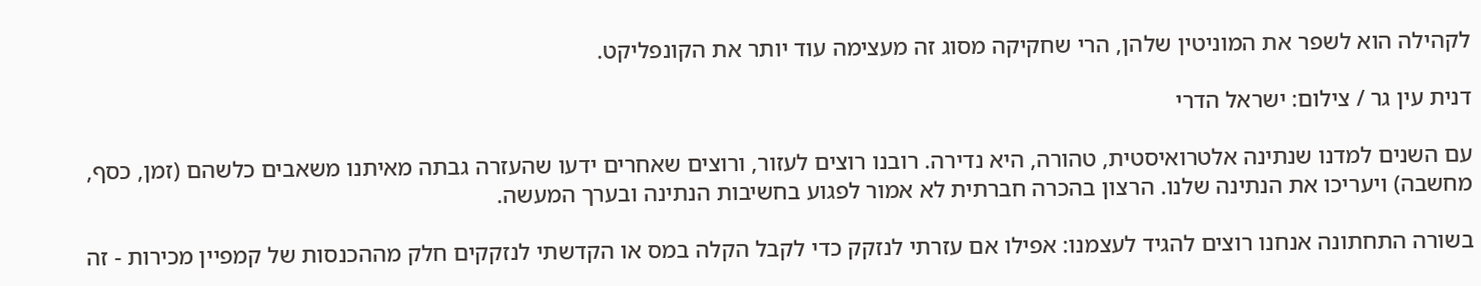לקהילה הוא לשפר את המוניטין שלהן, הרי שחקיקה מסוג זה מעצימה עוד יותר את הקונפליקט.

דנית עין גר / צילום: ישראל הדרי

עם השנים למדנו שנתינה אלטרואיסטית, טהורה, היא נדירה. רובנו רוצים לעזור, ורוצים שאחרים ידעו שהעזרה גבתה מאיתנו משאבים כלשהם (זמן, כסף, מחשבה) ויעריכו את הנתינה שלנו. הרצון בהכרה חברתית לא אמור לפגוע בחשיבות הנתינה ובערך המעשה.

בשורה התחתונה אנחנו רוצים להגיד לעצמנו: אפילו אם עזרתי לנזקק כדי לקבל הקלה במס או הקדשתי לנזקקים חלק מההכנסות של קמפיין מכירות - זה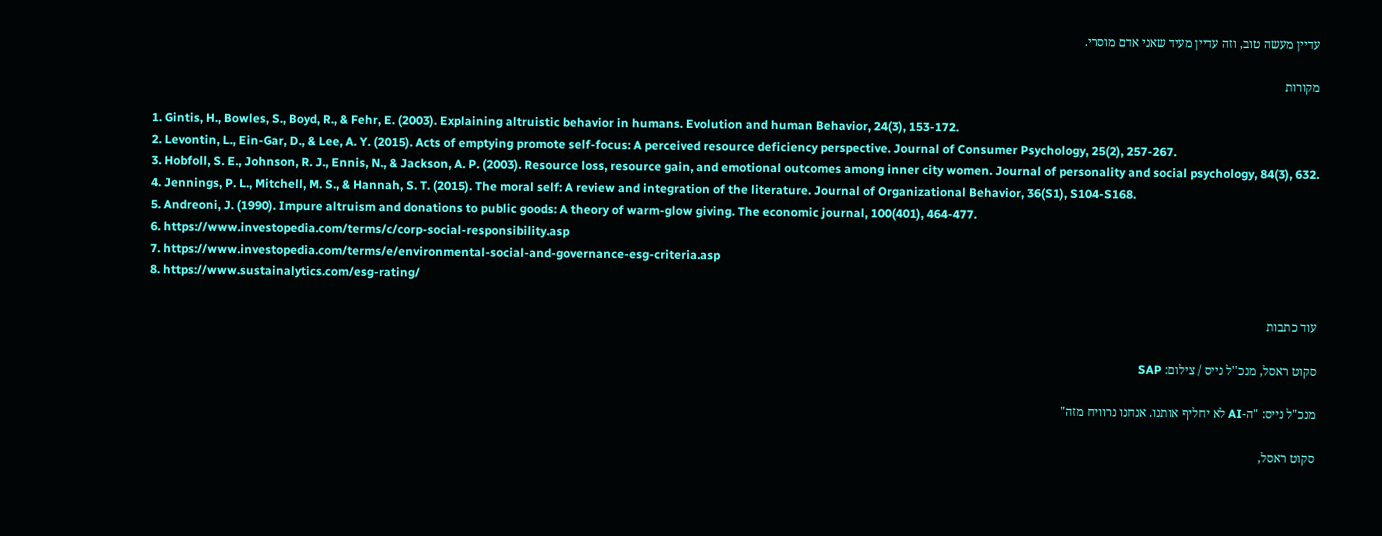עדיין מעשה טוב, וזה עדיין מעיד שאני אדם מוסרי.

מקורות

1. Gintis, H., Bowles, S., Boyd, R., & Fehr, E. (2003). Explaining altruistic behavior in humans. Evolution and human Behavior, 24(3), 153-172.
2. Levontin, L., Ein-Gar, D., & Lee, A. Y. (2015). Acts of emptying promote self-focus: A perceived resource deficiency perspective. Journal of Consumer Psychology, 25(2), 257-267.
3. Hobfoll, S. E., Johnson, R. J., Ennis, N., & Jackson, A. P. (2003). Resource loss, resource gain, and emotional outcomes among inner city women. Journal of personality and social psychology, 84(3), 632.
4. Jennings, P. L., Mitchell, M. S., & Hannah, S. T. (2015). The moral self: A review and integration of the literature. Journal of Organizational Behavior, 36(S1), S104-S168.
5. Andreoni, J. (1990). Impure altruism and donations to public goods: A theory of warm-glow giving. The economic journal, 100(401), 464-477.
6. https://www.investopedia.com/terms/c/corp-social-responsibility.asp
7. https://www.investopedia.com/terms/e/environmental-social-and-governance-esg-criteria.asp
8. https://www.sustainalytics.com/esg-rating/

עוד כתבות

סקוט ראסל, מנכ''ל נייס / צילום: SAP

מנכ"ל נייס: "ה-AI לא יחליף אותנו. אנחנו נרוויח מזה"

סקוט ראסל,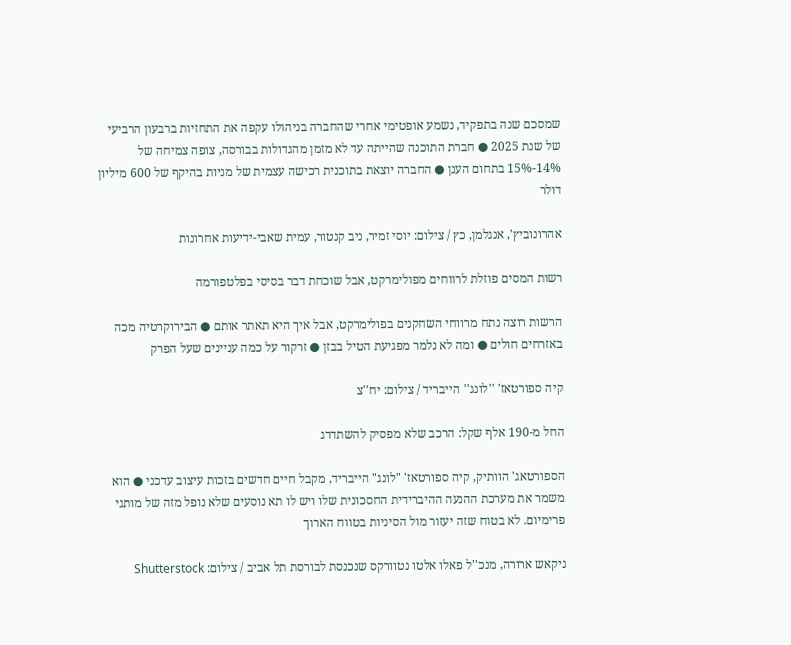שמסכם שנה בתפקיד, נשמע אופטימי אחרי שהחברה בניהולו עקפה את התחזיות ברבעון הרביעי של שנת 2025 ● חברת התוכנה שהייתה עד לא מזמן מהגדולות בבורסה, צופה צמיחה של 14%-15% בתחום הענן ● החברה יוצאת בתוכנית רכישה עצמית של מניות בהיקף של 600 מיליון דולר

אהרונוביץ', אנגלמן, כץ / צילום: יוסי זמיר, ניב קנטור, עמית שאבי-ידיעות אחרונות

רשות המסים פוזלת לרווחים מפולימרקט, אבל שוכחת דבר בסיסי בפלטפורמה

הרשות רוצה נתח מרווחי השחקנים בפולימרקט, אבל איך היא תאתר אותם ● הבירוקרטיה מכה באזרחים חולים ● ומה לא נלמר מפגיעת הטיל בבזן ● זרקור על כמה עניינים שעל הפרק

קיה ספורטאז' ''לונג'' הייבריד / צילום: יח''צ

החל מ-190 אלף שקל: הרכב שלא מפסיק להשתדרג

הספורטאג' הוותיק, קיה ספורטאז' "לונג" הייבריד, מקבל חיים חדשים בזכות עיצוב עדכני ● הוא משמר את מערכת ההנעה ההיברידית החסכונית שלו ויש לו תא נוסעים שלא נופל מזה של מותגי פרימיום. לא בטוח שזה יעזור מול הסיניות בטווח הארוך

ניקאש ארורה, מנכ''ל פאלו אלטו נטוורקס שנכנסת לבורסת תל אביב / צילום: Shutterstock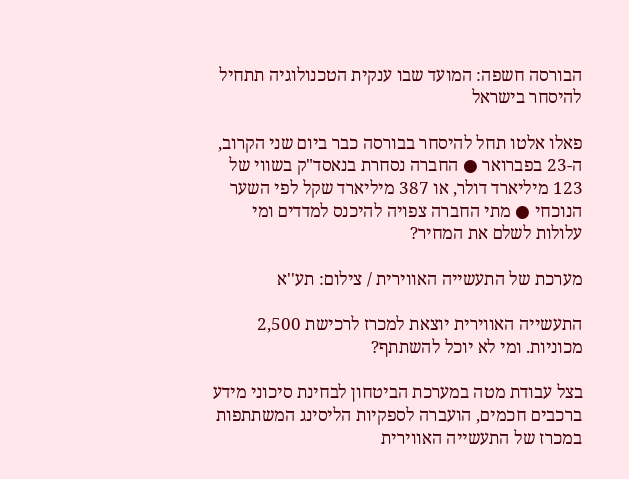הבורסה חשפה: המועד שבו ענקית הטכנולוגיה תתחיל להיסחר בישראל

פאלו אלטו תחל להיסחר בבורסה כבר ביום שני הקרוב, ה-23 בפברואר ● החברה נסחרת בנאסד"ק בשווי של 123 מיליארד דולר, או 387 מיליארד שקל לפי השער הנוכחי ● מתי החברה צפויה להיכנס למדדים ומי עלולות לשלם את המחיר?

מערכת של התעשייה האווירית / צילום: תע''א

התעשייה האווירית יוצאת למכרז לרכישת 2,500 מכוניות. ומי לא יוכל להשתתף?

בצל עבודת מטה במערכת הביטחון לבחינת סיכוני מידע ברכבים חכמים, הועברה לספקיות הליסינג המשתתפות במכרז של התעשייה האווירית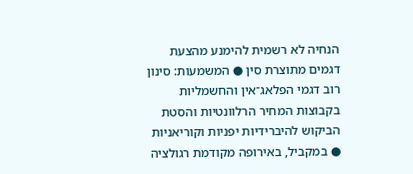הנחיה לא רשמית להימנע מהצעת דגמים מתוצרת סין ● המשמעות: סינון רוב דגמי הפלאג־אין והחשמליות בקבוצות המחיר הרלוונטיות והסטת הביקוש להיברידיות יפניות וקוריאניות ● במקביל, באירופה מקודמת רגולציה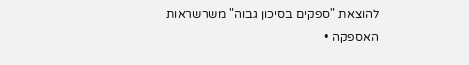להוצאת "ספקים בסיכון גבוה" משרשראות האספקה •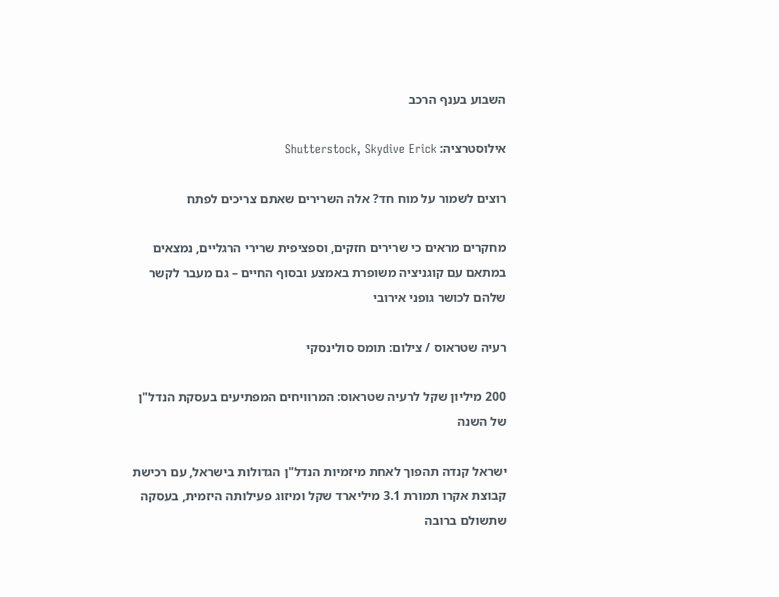השבוע בענף הרכב

אילוסטרציה: Shutterstock, Skydive Erick

רוצים לשמור על מוח חד? אלה השרירים שאתם צריכים לפתח

מחקרים מראים כי שרירים חזקים, וספציפית שרירי הרגליים, נמצאים במתאם עם קוגניציה משופרת באמצע ובסוף החיים – גם מעבר לקשר שלהם לכושר גופני אירובי

רעיה שטראוס / צילום: תומס סולינסקי

200 מיליון שקל לרעיה שטראוס: המרוויחים המפתיעים בעסקת הנדל"ן של השנה

ישראל קנדה תהפוך לאחת מיזמיות הנדל"ן הגדולות בישראל, עם רכישת קבוצת אקרו תמורת 3.1 מיליארד שקל ומיזוג פעילותה היזמית, בעסקה שתשולם ברובה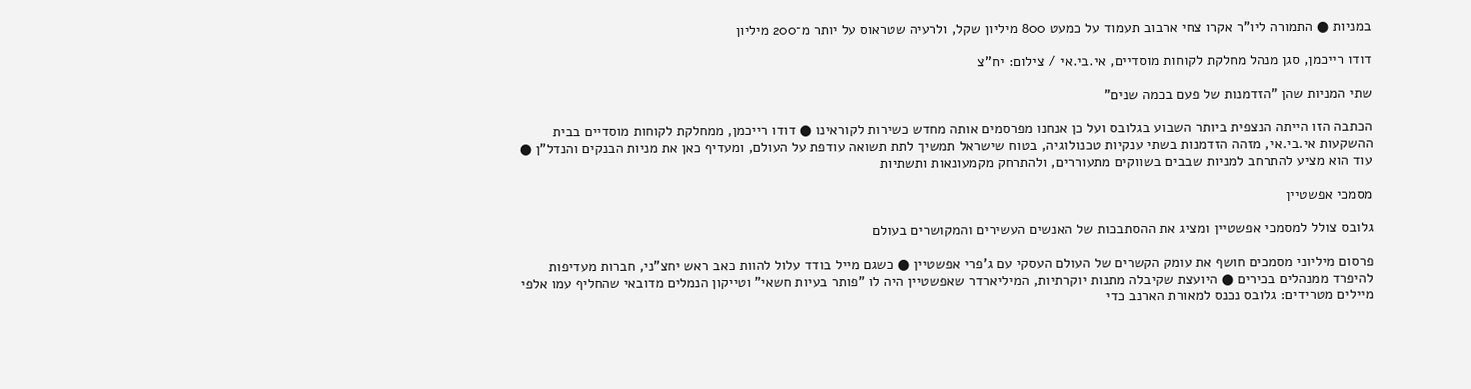במניות ● התמורה ליו"ר אקרו צחי ארבוב תעמוד על כמעט 800 מיליון שקל, ולרעיה שטראוס על יותר מ־200 מיליון

דודו רייכמן, סגן מנהל מחלקת לקוחות מוסדיים, אי.בי.אי / צילום: יח''צ

שתי המניות שהן "הזדמנות של פעם בכמה שנים"

הכתבה הזו הייתה הנצפית ביותר השבוע בגלובס ועל כן אנחנו מפרסמים אותה מחדש כשירות לקוראינו ● דודו רייכמן, ממחלקת לקוחות מוסדיים בבית ההשקעות אי.בי.אי, מזהה הזדמנות בשתי ענקיות טכנולוגיה, בטוח שישראל תמשיך לתת תשואה עודפת על העולם, ומעדיף כאן את מניות הבנקים והנדל"ן ● עוד הוא מציע להתרחב למניות שבבים בשווקים מתעוררים, ולהתרחק מקמעונאות ותשתיות

מסמכי אפשטיין

גלובס צולל למסמכי אפשטיין ומציג את ההסתבכות של האנשים העשירים והמקושרים בעולם

פרסום מיליוני מסמכים חושף את עומק הקשרים של העולם העסקי עם ג'פרי אפשטיין ● כשגם מייל בודד עלול להוות כאב ראש יחצ"ני, חברות מעדיפות להיפרד ממנהלים בכירים ● היועצת שקיבלה מתנות יוקרתיות, המיליארדר שאפשטיין היה לו "פותר בעיות חשאי" וטייקון הנמלים מדובאי שהחליף עמו אלפי מיילים מטרידים: גלובס נכנס למאורת הארנב כדי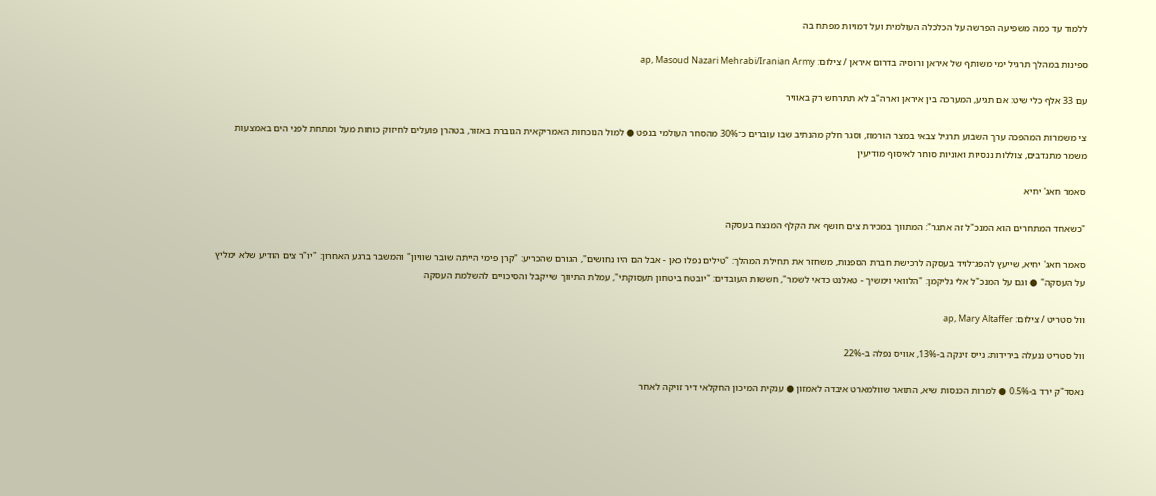ללמוד עד כמה משפיעה הפרשה על הכלכלה העולמית ועל דמויות מפתח בה

ספינות במהלך תרגיל ימי משותף של איראן ורוסיה בדרום איראן / צילום: ap, Masoud Nazari Mehrabi/Iranian Army

עם 33 אלף כלי שיט: אם תגיע, המערכה בין איראן וארה"ב לא תתרחש רק באוויר

צי משמרות המהפכה ערך השבוע תרגיל צבאי במצר הורמוז, וסגר חלק מהנתיב שבו עוברים כ־30% מהסחר העולמי בנפט ● למול הנוכחות האמריקאית הגוברת באזור, בטהרן פועלים לחיזוק כוחות מעל ומתחת לפני הים באמצעות משמר מתנדבים, צוללות ננסיות ואוניות סוחר לאיסוף מודיעין

סאמר חאג' יחיא

"כשאחד המתחרים הוא המנכ"ל זה אתגר": המתווך במכירת צים חושף את הקלף המנצח בעסקה

סאמר חאג' יחיא, שייעץ להפג־לויד בעסקה לרכישת חברת הספנות, משחזר את תחילת המהלך: "טילים נפלו כאן - אבל הם היו נחושים", הגורם שהכריע: "קרן פימי הייתה שובר שוויון" והמשבר ברגע האחרון: "יו"ר צים הודיע שלא ימליץ על העסקה" ● וגם על המנכ"ל אלי גליקמן: "הלוואי וימשיך - טאלנט כדאי לשמר", חששות העובדים: "יובטח ביטחון תעסוקתי", עמלת התיווך שייקבל והסיכויים להשלמת העסקה

וול סטריט / צילום: ap, Mary Altaffer

וול סטריט ננעלה בירידות; נייס זינקה ב-13%, אוויס נפלה ב-22%

נאסד"ק ירד ב-0.5% ● למרות הכנסות שיא, התואר שוולמארט איבדה לאמזון ● ענקית המיכון החקלאי דיר זויקה לאחר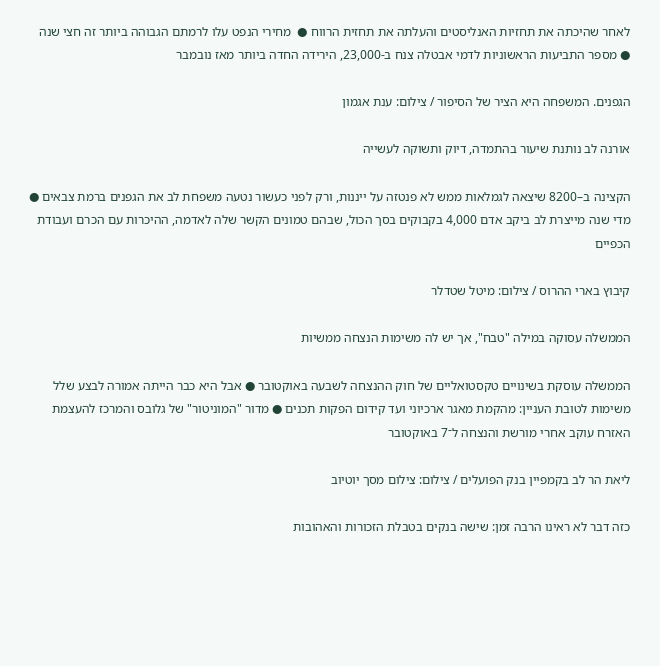לאחר שהיכתה את תחזיות האנליסטים והעלתה את תחזית הרווח ●  מחירי הנפט עלו לרמתם הגבוהה ביותר זה חצי שנה ● מספר התביעות הראשוניות לדמי אבטלה צנח ב-23,000, הירידה החדה ביותר מאז נובמבר

הגפנים. המשפחה היא הציר של הסיפור / צילום: ענת אגמון

אורנה לב נותנת שיעור בהתמדה, דיוק ותשוקה לעשייה

הקצינה ב–8200 שיצאה לגמלאות ממש לא פנטזה על ייננות, ורק לפני כעשור נטעה משפחת לב את הגפנים ברמת צבאים ● מדי שנה מייצרת לב ביקב אדם 4,000 בקבוקים בסך הכול, שבהם טמונים הקשר שלה לאדמה, ההיכרות עם הכרם ועבודת הכפיים

קיבוץ בארי ההרוס / צילום: מיטל שטדלר

הממשלה עסוקה במילה "טבח", אך יש לה משימות הנצחה ממשיות

הממשלה עוסקת בשינויים טקסטואליים של חוק ההנצחה לשבעה באוקטובר ● אבל היא כבר הייתה אמורה לבצע שלל משימות לטובת העניין: מהקמת מאגר ארכיוני ועד קידום הפקות תכנים ● מדור "המוניטור" של גלובס והמרכז להעצמת האזרח עוקב אחרי מורשת והנצחה ל־7 באוקטובר

ליאת הר לב בקמפיין בנק הפועלים / צילום: צילום מסך יוטיוב

כזה דבר לא ראינו הרבה זמן: שישה בנקים בטבלת הזכורות והאהובות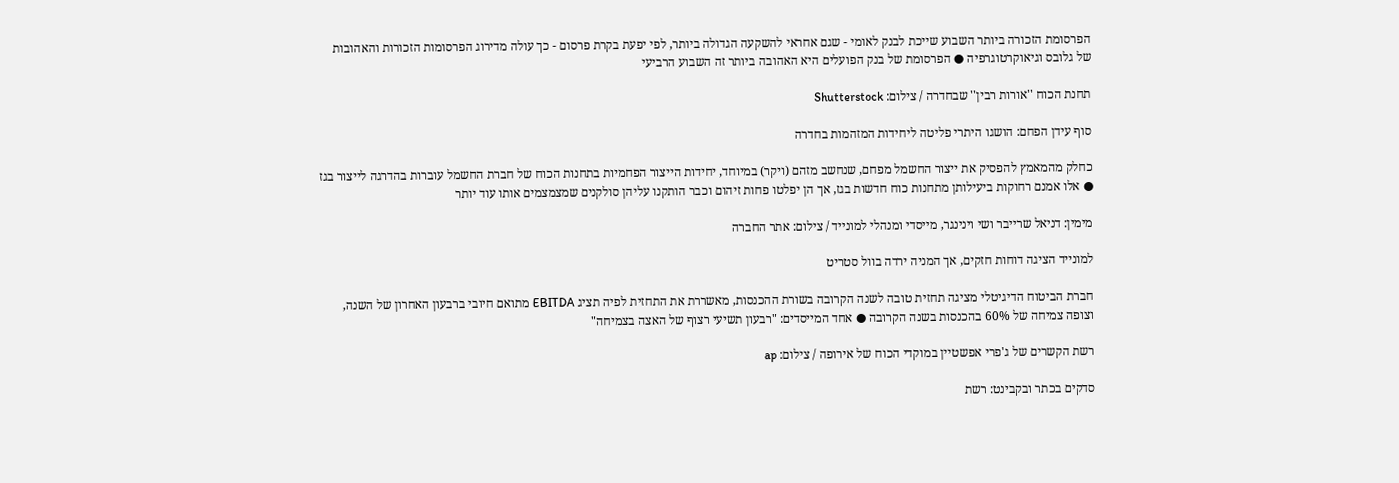הפרסומת הזכורה ביותר השבוע שייכת לבנק לאומי - שגם אחראי להשקעה הגדולה ביותר, לפי יפעת בקרת פרסום - כך עולה מדירוג הפרסומות הזכורות והאהובות של גלובס וגיאוקרטוגרפיה ● הפרסומת של בנק הפועלים היא האהובה ביותר זה השבוע הרביעי

תחנת הכוח ''אורות רבין'' שבחדרה / צילום: Shutterstock

סוף עידן הפחם: הושגו היתרי פליטה ליחידות המזהמות בחדרה

כחלק מהמאמץ להפסיק את ייצור החשמל מפחם, שנחשב מזהם (ויקר) במיוחד, יחידות הייצור הפחמיות בתחנות הכוח של חברת החשמל עוברות בהדרגה לייצור בגז ● אלו אמנם רחוקות ביעילותן מתחנות כוח חדשות בגז, אך הן יפלטו פחות זיהום וכבר הותקנו עליהן סולקנים שמצמצמים אותו עוד יותר

מימין: דניאל שרייבר ושי וינינגר, מייסדי ומנהלי למונייד / צילום: אתר החברה

למונייד הציגה דוחות חזקים, אך המניה ירדה בוול סטריט

חברת הביטוח הדיגיטלי מציגה תחזית טובה לשנה הקרובה בשורת ההכנסות, מאשררת את התחזית לפיה תציג EBITDA מתואם חיובי ברבעון האחרון של השנה, וצופה צמיחה של 60% בהכנסות בשנה הקרובה ● אחד המייסדים: "רבעון תשיעי רצוף של האצה בצמיחה"

רשת הקשרים של ג'פרי אפשטיין במוקדי הכוח של אירופה / צילום: ap

סדקים בכתר ובקבינט: רשת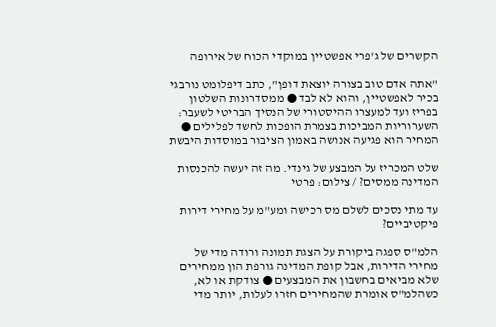הקשרים של ג'פרי אפשטיין במוקדי הכוח של אירופה

"אתה אדם טוב בצורה יוצאת דופן", כתב דיפלומט נורבגי בכיר לאפשטיין, והוא לא לבד ● ממסדרונות השלטון בפריז ועד למעצרו ההיסטורי של הנסיך הבריטי לשעבר: השערוריות המביכות בצמרת הופכות לחשד לפלילים ● המחיר הוא פגיעה אנושה באמון הציבור במוסדות היבשת

שלט המכריז על המבצע של גינדי. מה זה יעשה להכנסות המדינה ממסים? / צילום: פרטי

עד מתי נסכים לשלם מס רכישה ומע"מ על מחירי דירות פיקטיביים?

הלמ"ס ספגה ביקורת על הצגת תמונה ורודה מדי של מחירי הדירות, אבל קופת המדינה גורפת הון ממחירים שלא מביאים בחשבון את המבצעים ● צודקת או לא, כשהלמ"ס אומרת שהמחירים חזרו לעלות, יותר מדי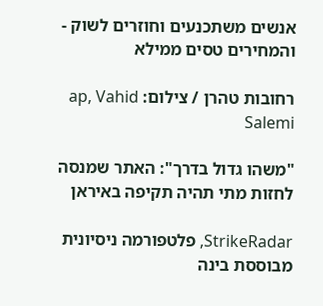אנשים משתכנעים וחוזרים לשוק - והמחירים טסים ממילא

רחובות טהרן / צילום: ap, Vahid Salemi

"משהו גדול בדרך": האתר שמנסה לחזות מתי תהיה תקיפה באיראן

StrikeRadar, פלטפורמה ניסיונית מבוססת בינה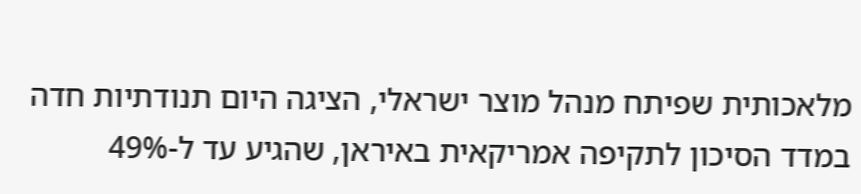מלאכותית שפיתח מנהל מוצר ישראלי, הציגה היום תנודתיות חדה במדד הסיכון לתקיפה אמריקאית באיראן, שהגיע עד ל-49%